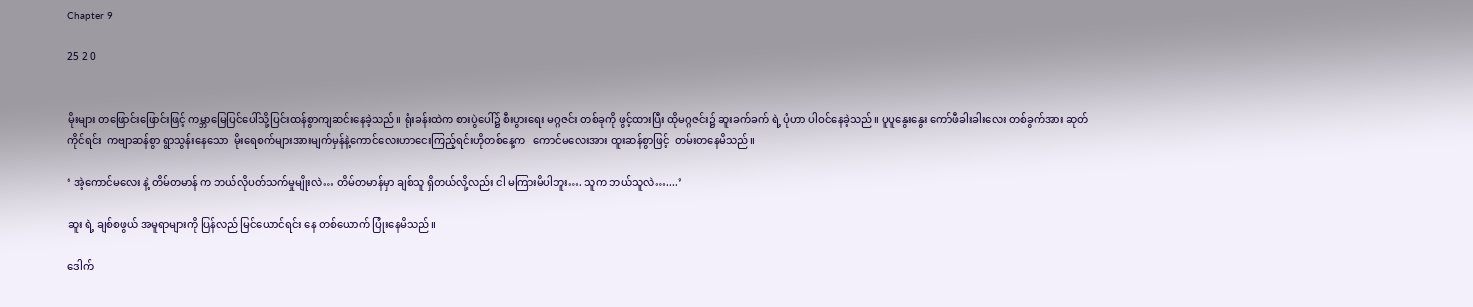Chapter 9

25 2 0


မိုးများ တဖြောင်းဖြောင်းဖြင့် ကမ္ဘာမြေပြင်ပေါ်သို့ပြင်းထန်စွာကျဆင်းနေခဲ့သည်။ ရုံးခန်းထဲက စားပွဲပေါ်၌ စီးပွားရေး မဂ္ဂဇင်း တစ်ခုကို ဖွင့်ထားပြီး ထိုမဂ္ဂဇင်း၌ ဆူးခက်ခက် ရဲ့ ပုံဟာ ပါဝင်နေခဲ့သည်။ ပူပူနွေးနွေး ကော်ဖီခါးခါးလေး တစ်ခွက်အား ဆုတ်ကိုင်ရင်း  ကဗျာဆန်စွာ ရွာသွန်းနေသော  မိုးရေစက်များအားမျက်မှန်နဲ့ကောင်လေးဟာငေးကြည့်ရင်းဟိုတစ်နေ့က   ကောင်မလေးအား ထူးဆန်စွာဖြင့်  တမ်းတနေမိသည်။

‘ အဲ့ကောင်မလေး နဲ့ တိမ်တမာန် က ဘယ်လိုပတ်သက်မှုမျိုးလဲ… တိမ်တမာန်မှာ ချစ်သူ ရှိတယ်လို့လည်း ငါ မကြားမိပါဘူး…. သူက ဘယ်သူလဲ…....’

ဆူး ရဲ့ ချစ်စဖွယ် အမူရာများကို ပြန်လည် မြင်ယောင်ရင်း နေ တစ်ယောက် ပြုံးနေမိသည်။

ဒေါက်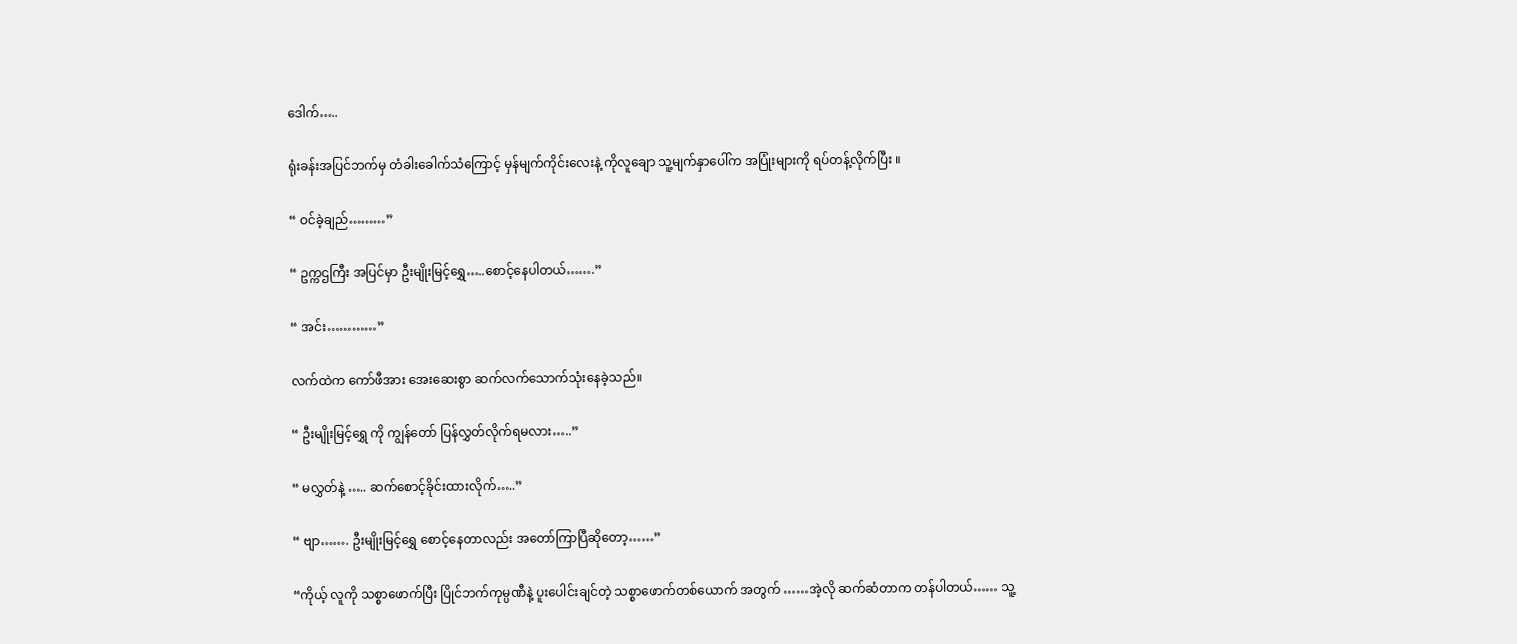ဒေါက်…..

ရုံးခန်းအပြင်ဘက်မှ တံခါးခေါက်သံကြောင့် မှန်မျက်ကိုင်းလေးနဲ့ ကိုလူချော သူ့မျက်နှာပေါ်က အပြုံးများကို ရပ်တန့်လိုက်ပြီး ။

“ ဝင်ခဲ့ချည်………”

“ ဥက္ကဌကြီး အပြင်မှာ ဦးမျိုးမြင့်ရွှေ…..စောင့်နေပါတယ်…….”

“ အင်း…………”

လက်ထဲက ကော်ဖီအား အေးဆေးစွာ ဆက်လက်သောက်သုံးနေခဲ့သည်။

“ ဦးမျိုးမြင့်ရွှေ ကို ကျွန်တော် ပြန်လွှတ်လိုက်ရမလား…..”

“ မလွှတ်နဲ့ ….. ဆက်စောင့်ခိုင်းထားလိုက်…..”

“ ဗျာ……. ဦးမျိုးမြင့်ရွှေ စောင့်နေတာလည်း အတော်ကြာပြီဆိုတော့……”

“ကိုယ့် လူကို သစ္စာဖောက်ပြီး ပြိုင်ဘက်ကုမ္ပဏီနဲ့ ပူးပေါင်းချင်တဲ့ သစ္စာဖောက်တစ်ယောက် အတွက် ……အဲ့လို ဆက်ဆံတာက တန်ပါတယ်…… သူ့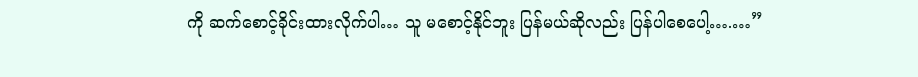ကို ဆက်စောင့်ခိုင်းထားလိုက်ပါ… သူ မစောင့်နိုင်ဘူး ပြန်မယ်ဆိုလည်း ပြန်ပါစေပေါ့….…”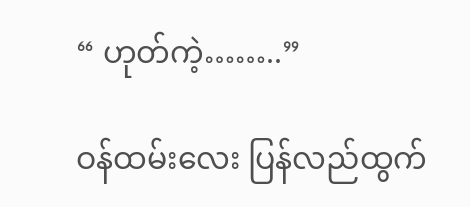“ ဟုတ်ကဲ့……..”

ဝန်ထမ်းလေး ပြန်လည်ထွက်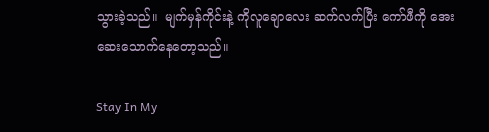သွားခဲ့သည်။  မျက်မှန်ကိုင်းနဲ့ ကိုလူချောလေး ဆက်လက်ပြီး ကော်ဖီကို အေးဆေးသောက်နေတော့သည်။

Stay In My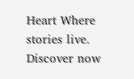Heart Where stories live. Discover now